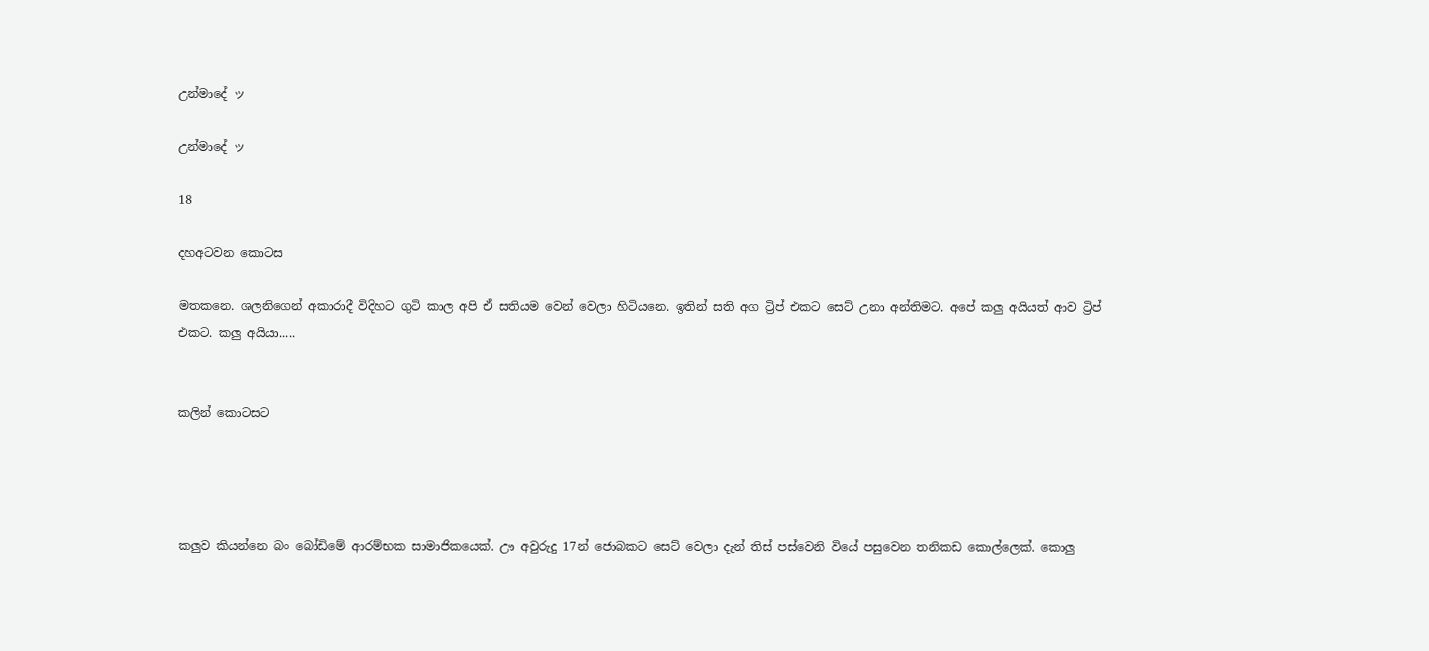උන්මාදේ ッ

උන්මාදේ ッ

18

දහඅටවන කොටස

මතකනෙ. ශලනිගෙන් අකාරාදී විදිහට ගුටි කාල අපි ඒ සතියම වෙන් වෙලා හිටියනෙ. ඉතින් සති අග ට්‍රිප් එකට සෙට් උනා අන්තිමට. අපේ කලු අයියත් ආව ට්‍රිප් එකට. කලු අයියා.....


කලින් කොටසට




කලුව කියන්නෙ බං බෝඩිමේ ආරම්භක සාමාජිකයෙක්. ඌ අවුරුදු 17න් ජොබකට සෙට් වෙලා දැන් තිස් පස්වෙනි වියේ පසුවෙන තනිකඩ කොල්ලෙක්. කොලු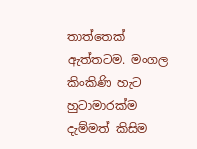තාත්තෙක් ඇත්තටම. මංගල කිංකිණි හැට හුටාමාරක්ම දැම්මත් කිසිම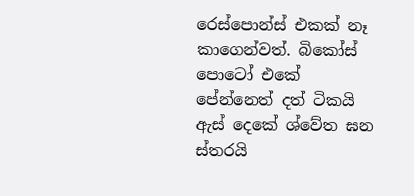රෙස්පොන්ස් එකක් නෑ කාගෙන්වත්. බිකෝස් පොටෝ එකේ පේන්නෙත් දත් ටිකයි ඇස් දෙකේ ශ්වේත ඝන ස්තරයි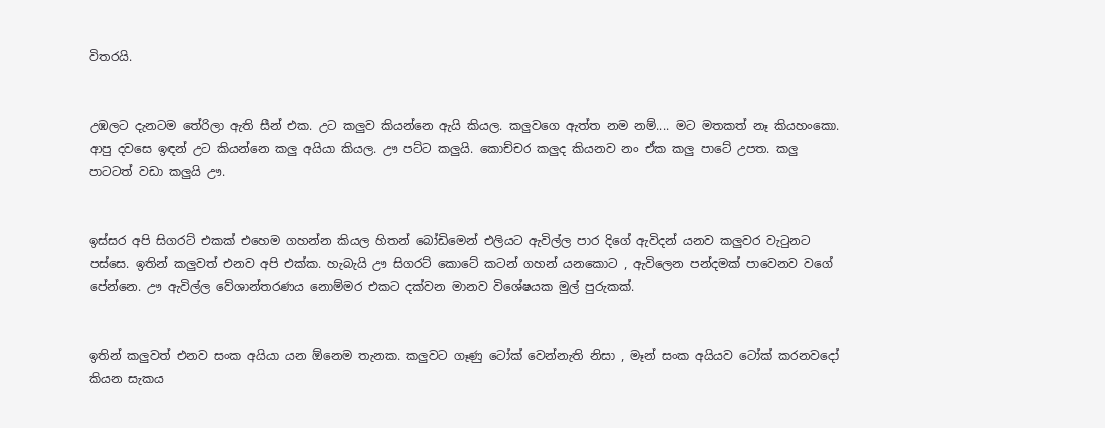විතරයි.


උඹලට දැනටම තේරිලා ඇති සීන් එක. උට කලුව කියන්නෙ ඇයි කියල. කලුවගෙ ඇත්ත නම නම්.... මට මතකත් නෑ කියහංකො. ආපු දවසෙ ඉඳන් උට කියන්නෙ කලු අයියා කියල. ඌ පට්ට කලුයි. කොච්චර කලුද කියනව නං ඒක කලු පාටේ උපත. කලු පාටටත් වඩා කලුයි ඌ.


ඉස්සර අපි සිගරට් එකක් එහෙම ගහන්න කියල හිතන් බෝඩිමෙන් එලියට ඇවිල්ල පාර දිගේ ඇවිදන් යනව කලුවර වැටුනට පස්සෙ. ඉතින් කලුවත් එනව අපි එක්ක. හැබැයි ඌ සිගරට් කොටේ කටන් ගහන් යනකොට , ඇවිලෙන පන්දමක් පාවෙනව වගේ පේන්නෙ. ඌ ඇවිල්ල වේශාන්තරණය නොම්මර එකට දක්වන මානව විශේෂයක මුල් පුරුකක්.


ඉතින් කලුවත් එනව සංක අයියා යන ඕනෙම තැනක. කලුවට ගෑණු ටෝක් වෙන්නැති නිසා , මෑන් සංක අයියව ටෝක් කරනවදෝ කියන සැකය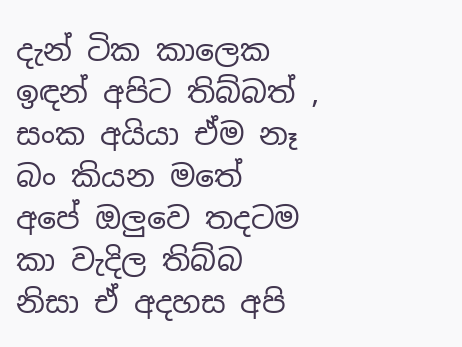දැන් ටික කාලෙක ඉඳන් අපිට තිබ්බත් , සංක අයියා ඒම නෑ බං කියන මතේ අපේ ඔලුවෙ තදටම කා වැදිල තිබ්බ නිසා ඒ අදහස අපි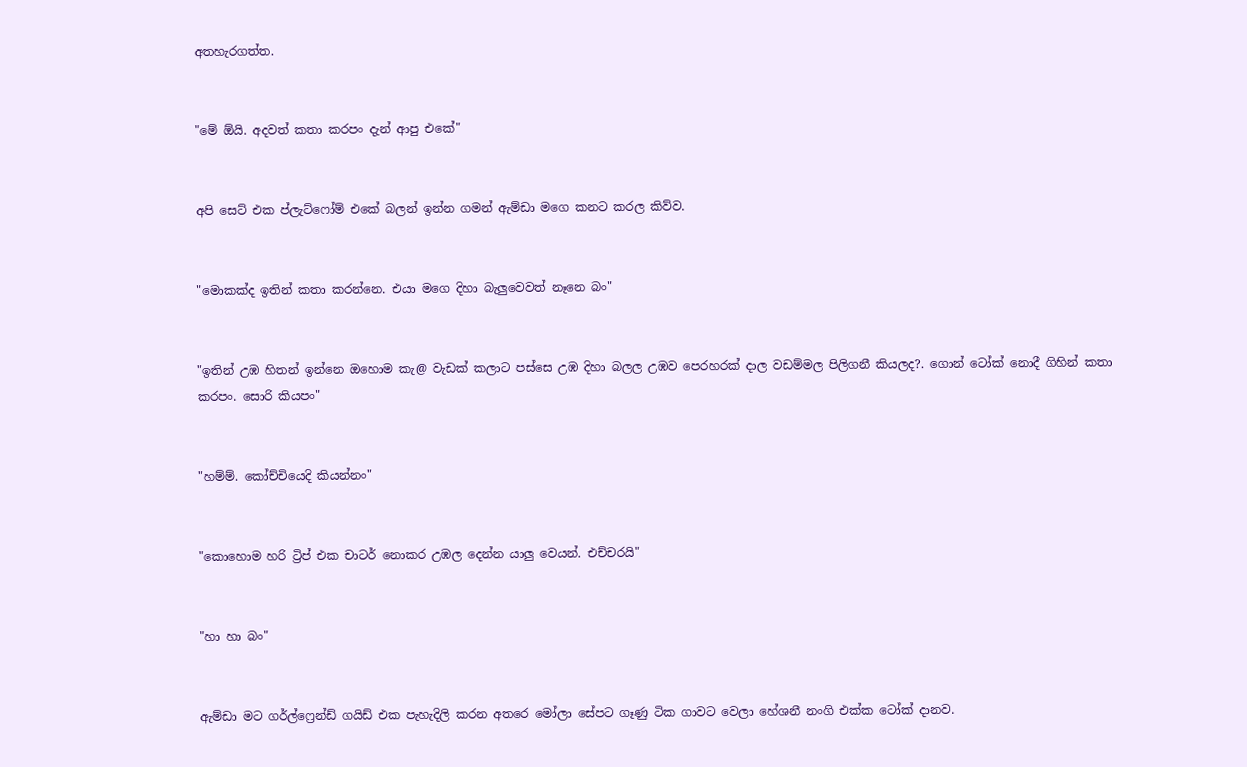අතහැරගත්ත.


"මේ ඕයි. අදවත් කතා කරපං දැන් ආපු එකේ"


අපි සෙට් එක ප්ලැට්ෆෝම් එකේ බලන් ඉන්න ගමන් ඇම්ඩා මගෙ කනට කරල කිව්ව.


"මොකක්ද ඉතින් කතා කරන්නෙ. එයා මගෙ දිහා බැලුවෙවත් නෑනෙ බං"


"ඉතින් උඹ හිතන් ඉන්නෙ ඔහොම කැ@ වැඩක් කලාට පස්සෙ උඹ දිහා බලල උඹව පෙරහරක් දාල වඩම්මල පිලිගනී කියලද?. ගොන් ටෝක් නොදී ගිහින් කතා කරපං. සොරි කියපං"


"හම්ම්. කෝච්චියෙදි කියන්නං"


"කොහොම හරි ට්‍රිප් එක චාටර් නොකර උඹල දෙන්න යාලු වෙයන්. එච්චරයි"


"හා හා බං"


ඇම්ඩා මට ගර්ල්ෆ්‍රෙන්ඩ් ගයිඩ් එක පැහැදිලි කරන අතරෙ මෝලා සේපට ගෑණු ටික ගාවට වෙලා හේශනී නංගි එක්ක ටෝක් දානව.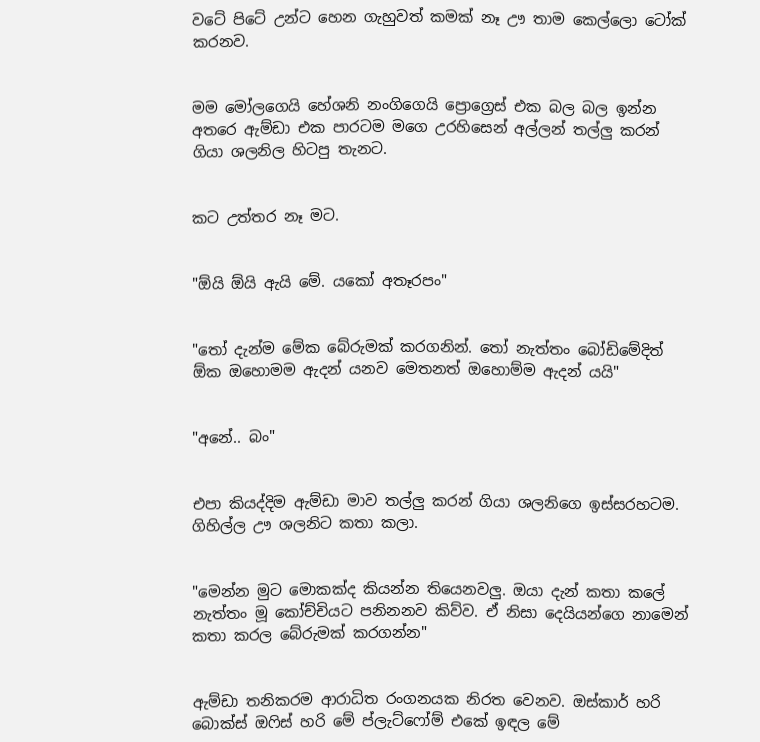වටේ පිටේ උන්ට හෙන ගැහුවත් කමක් නෑ ඌ තාම කෙල්ලො ටෝක් කරනව.


මම මෝලගෙයි හේශනි නංගිගෙයි ප්‍රොග්‍රෙස් එක බල බල ඉන්න අතරෙ ඇම්ඩා එක පාරටම මගෙ උරහිසෙන් අල්ලන් තල්ලු කරන් ගියා ශලනිල හිටපු තැනට.


කට උත්තර නෑ මට.


"ඕයි ඕයි ඇයි මේ. යකෝ අතෑරපං"


"තෝ දැන්ම මේක බේරුමක් කරගනින්. තෝ නැත්තං බෝඩිමේදිත් ඕක ඔහොමම ඇදන් යනව මෙතනත් ඔහොම්ම ඇදන් යයි"


"අනේ.. බං"


එපා කියද්දිම ඇම්ඩා මාව තල්ලු කරන් ගියා ශලනිගෙ ඉස්සරහටම. ගිහිල්ල ඌ ශලනිට කතා කලා.


"මෙන්න මුට මොකක්ද කියන්න තියෙනවලු. ඔයා දැන් කතා කලේ නැත්තං මූ කෝච්චියට පනිනනව කිව්ව. ඒ නිසා දෙයියන්ගෙ නාමෙන් කතා කරල බේරුමක් කරගන්න"


ඇම්ඩා තනිකරම ආරාධිත රංගනයක නිරත වෙනව. ඔස්කාර් හරි බොක්ස් ඔෆිස් හරි මේ ප්ලැට්ෆෝම් එකේ ඉඳල මේ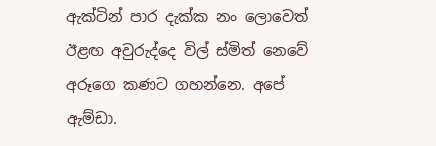ඇක්ටින් පාර දැක්ක නං ලොවෙත් ඊළඟ අවුරුද්දෙ විල් ස්මිත් නෙවේ අරූගෙ කණට ගහන්නෙ. අපේ ඇම්ඩා.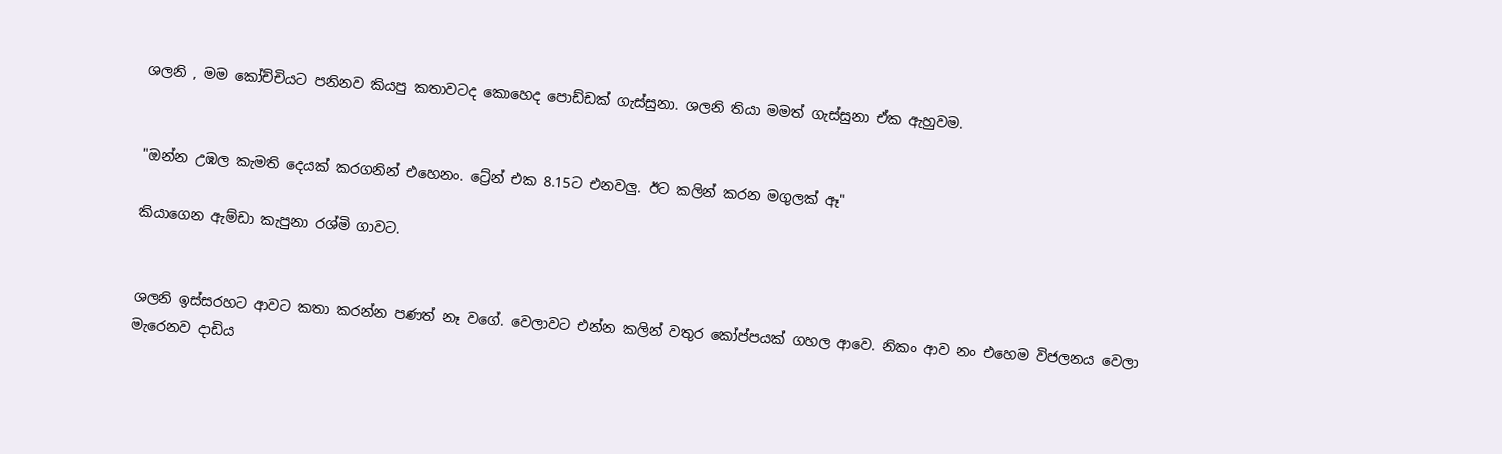ශලනි , මම කෝච්චියට පනිනව කියපු කතාවටද කොහෙද පොඩ්ඩක් ගැස්සුනා. ශලනි තියා මමත් ගැස්සුනා ඒක ඇහුවම.


"ඔන්න උඹල කැමති දෙයක් කරගනින් එහෙනං. ට්‍රේන් එක 8.15ට එනවලු. ඊට කලින් කරන මගුලක් ඈ"

කියාගෙන ඇම්ඩා කැපුනා රශ්මි ගාවට.


ශලනි ඉස්සරහට ආවට කතා කරන්න පණත් නෑ වගේ. වෙලාවට එන්න කලින් වතුර කෝප්පයක් ගහල ආවෙ. නිකං ආව නං එහෙම විජලනය වෙලා මැරෙනව දාඩිය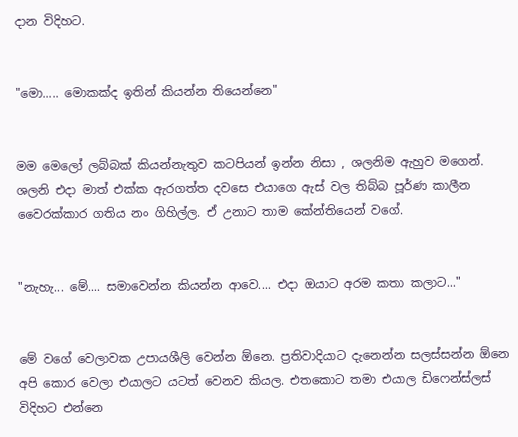දාන විදිහට.


"මො..... මොකක්ද ඉතින් කියන්න තියෙන්නෙ"


මම මෙලෝ ලබ්බක් කියන්නැතුව කටපියන් ඉන්න නිසා , ශලනිම ඇහුව මගෙන්. ශලනි එදා මාත් එක්ක ඇරගත්ත දවසෙ එයාගෙ ඇස් වල තිබ්බ පූර්ණ කාලීන වෛරක්කාර ගතිය නං ගිහිල්ල. ඒ උනාට තාම කේන්තියෙන් වගේ.


"නැහැ... මේ.... සමාවෙන්න කියන්න ආවෙ.... එදා ඔයාට අරම කතා කලාට..."


මේ වගේ වෙලාවක උපායශීලි වෙන්න ඕනෙ. ප්‍රතිවාදියාට දැනෙන්න සලස්සන්න ඕනෙ අපි කොර වෙලා එයාලට යටත් වෙනව කියල. එතකොට තමා එයාල ඩිෆෙන්ස්ලස් විදිහට එන්නෙ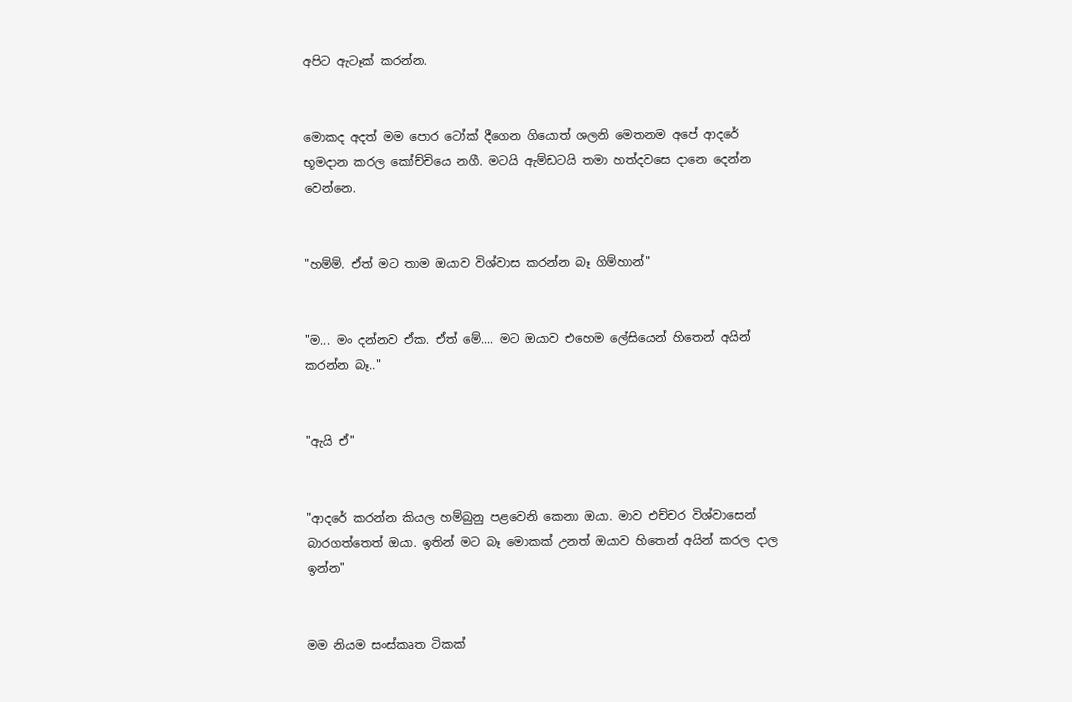අපිට ඇටෑක් කරන්න.


මොකද අදත් මම පොර ටෝක් දීගෙන ගියොත් ශලනි මෙතනම අපේ ආදරේ භූමදාන කරල කෝච්චියෙ නගී. මටයි ඇම්ඩටයි තමා හත්දවසෙ දානෙ දෙන්න වෙන්නෙ.


"හම්ම්. ඒත් මට තාම ඔයාව විශ්වාස කරන්න බෑ ගිම්හාන්"


"ම... මං දන්නව ඒක. ඒත් මේ.... මට ඔයාව එහෙම ලේසියෙන් හිතෙන් අයින් කරන්න බෑ.."


"ඇයි ඒ"


"ආදරේ කරන්න කියල හම්බුනු පළවෙනි කෙනා ඔයා. මාව එච්චර විශ්වාසෙන් බාරගත්තෙත් ඔයා. ඉතින් මට බෑ මොකක් උනත් ඔයාව හිතෙන් අයින් කරල දාල ඉන්න"


මම නියම සංස්කෘත ටිකක්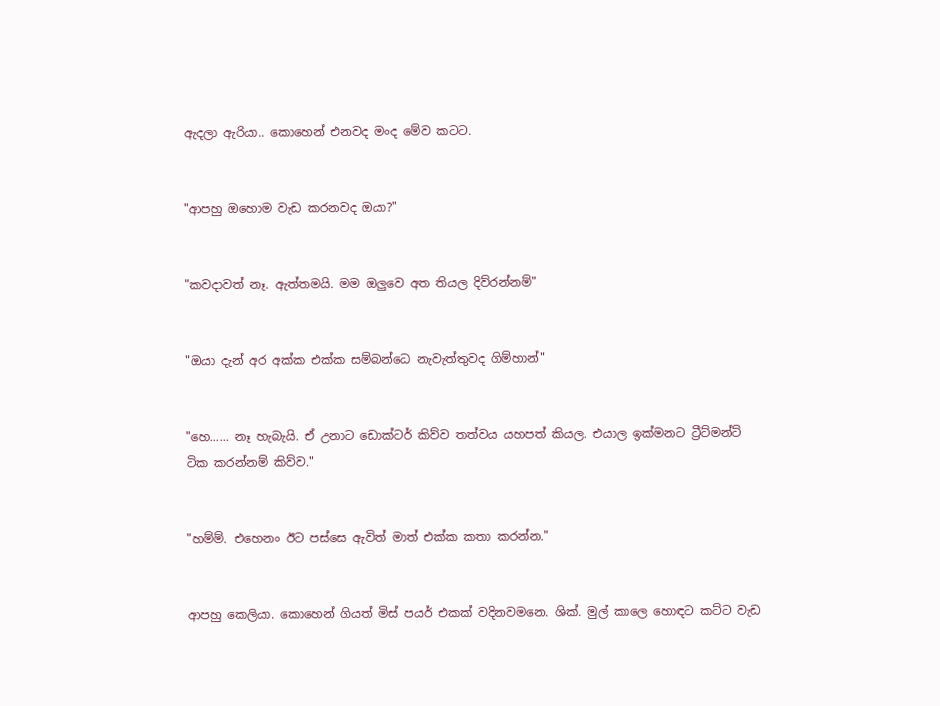ඇදලා ඇරියා.. කොහෙන් එනවද මංද මේව කටට.


"ආපහු ඔහොම වැඩ කරනවද ඔයා?"


"කවදාවත් නෑ. ඇත්තමයි. මම ඔලුවෙ අත තියල දිව්රන්නම්"


"ඔයා දැන් අර අක්ක එක්ක සම්බන්ධෙ නැවැත්තුවද ගිම්හාන්"


"හෙ...... නෑ හැබැයි. ඒ උනාට ඩොක්ටර් කිව්ව තත්වය යහපත් කියල. එයාල ඉක්මනට ට්‍රීට්මන්ට් ටික කරන්නම් කිව්ව."


"හම්ම්. එහෙනං ඊට පස්සෙ ඇවිත් මාත් එක්ක කතා කරන්න."


ආපහු කෙලියා. කොහෙන් ගියත් මිස් පයර් එකක් වදිනවමනෙ. ශික්. මුල් කාලෙ හොඳට කට්ට වැඩ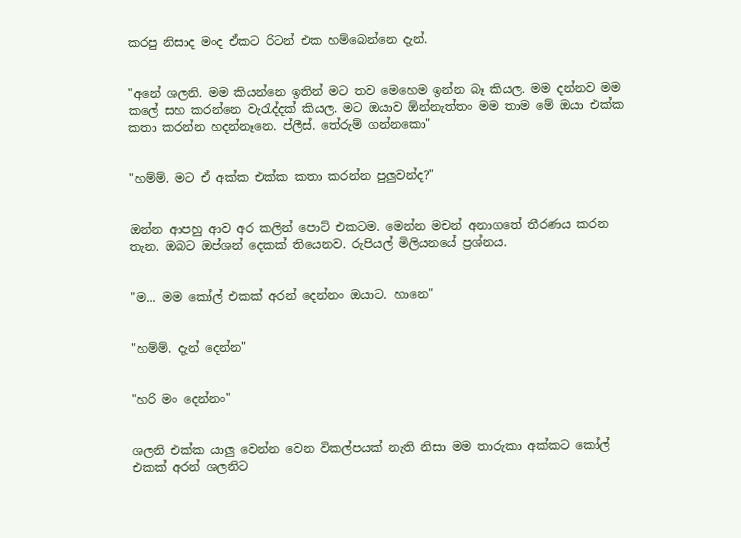කරපු නිසාද මංද ඒකට රිටන් එක හම්බෙන්නෙ දැන්.


"අනේ ශලනි. මම කියන්නෙ ඉතින් මට තව මෙහෙම ඉන්න බෑ කියල. මම දන්නව මම කලේ සහ කරන්නෙ වැරැද්දක් කියල. මට ඔයාව ඕන්නැත්තං මම තාම මේ ඔයා එක්ක කතා කරන්න හදන්නෑනෙ. ප්ලීස්. තේරුම් ගන්නකො"


"හම්ම්. මට ඒ අක්ක එක්ක කතා කරන්න පුලුවන්ද?"


ඔන්න ආපහු ආව අර කලින් පොට් එකටම. මෙන්න මචන් අනාගතේ තීරණය කරන තැන. ඔබට ඔප්ශන් දෙකක් තියෙනව. රුපියල් මිලියනයේ ප්‍රශ්නය.


"ම... මම කෝල් එකක් අරන් දෙන්නං ඔයාට. හානෙ"


"හම්ම්. දැන් දෙන්න"


"හරි මං දෙන්නං"


ශලනි එක්ක යාලු වෙන්න වෙන විකල්පයක් නැති නිසා මම තාරුකා අක්කට කෝල් එකක් අරන් ශලනිට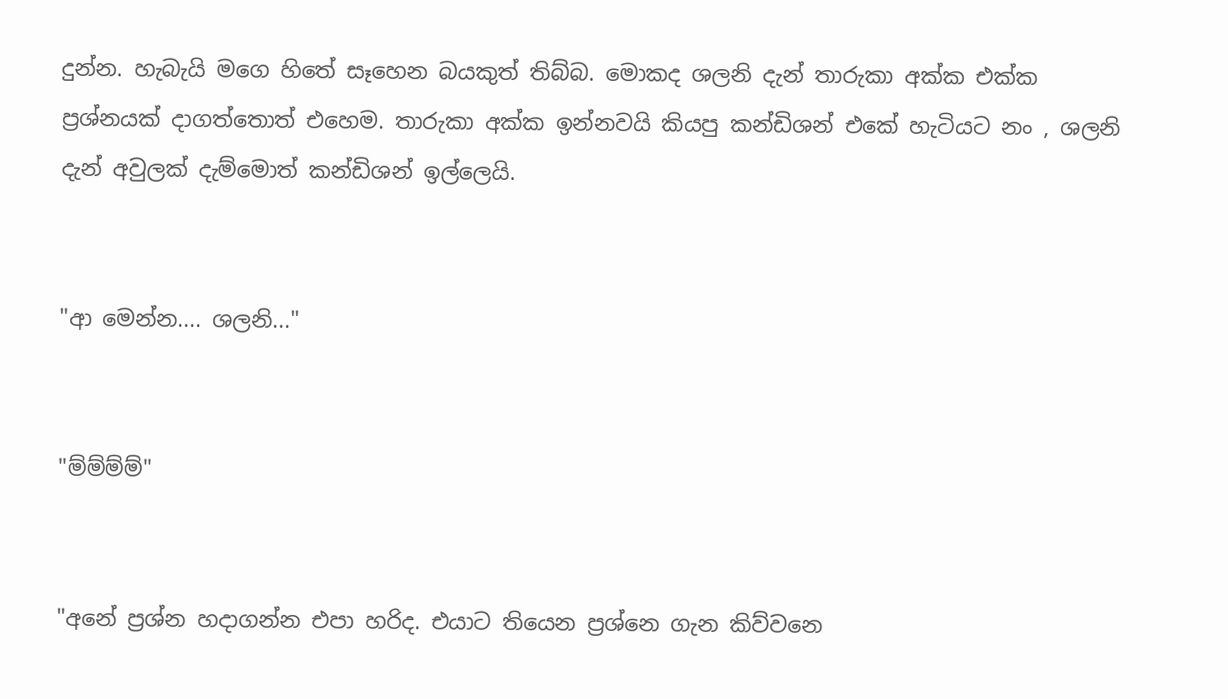දුන්න. හැබැයි මගෙ හිතේ සෑහෙන බයකුත් තිබ්බ. මොකද ශලනි දැන් තාරුකා අක්ක එක්ක ප්‍රශ්නයක් දාගත්තොත් එහෙම. තාරුකා අක්ක ඉන්නවයි කියපු කන්ඩිශන් එකේ හැටියට නං , ශලනි දැන් අවුලක් දැම්මොත් කන්ඩිශන් ඉල්ලෙයි.


"ආ මෙන්න.... ශලනි..."


"ම්ම්ම්ම්"


"අනේ ප්‍රශ්න හදාගන්න එපා හරිද. එයාට තියෙන ප්‍රශ්නෙ ගැන කිව්වනෙ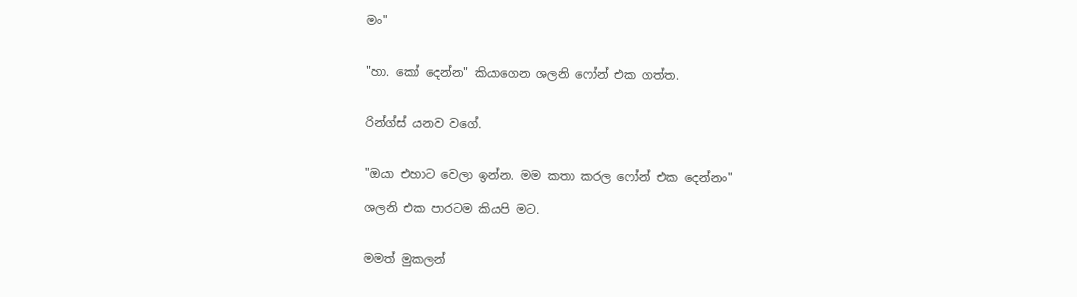මං"


"හා. කෝ දෙන්න" කියාගෙන ශලනි ෆෝන් එක ගත්ත.


රින්ග්ස් යනව වගේ.


"ඔයා එහාට වෙලා ඉන්න. මම කතා කරල ෆෝන් එක දෙන්නං"

ශලනි එක පාරටම කියපි මට.


මමත් මුකලන්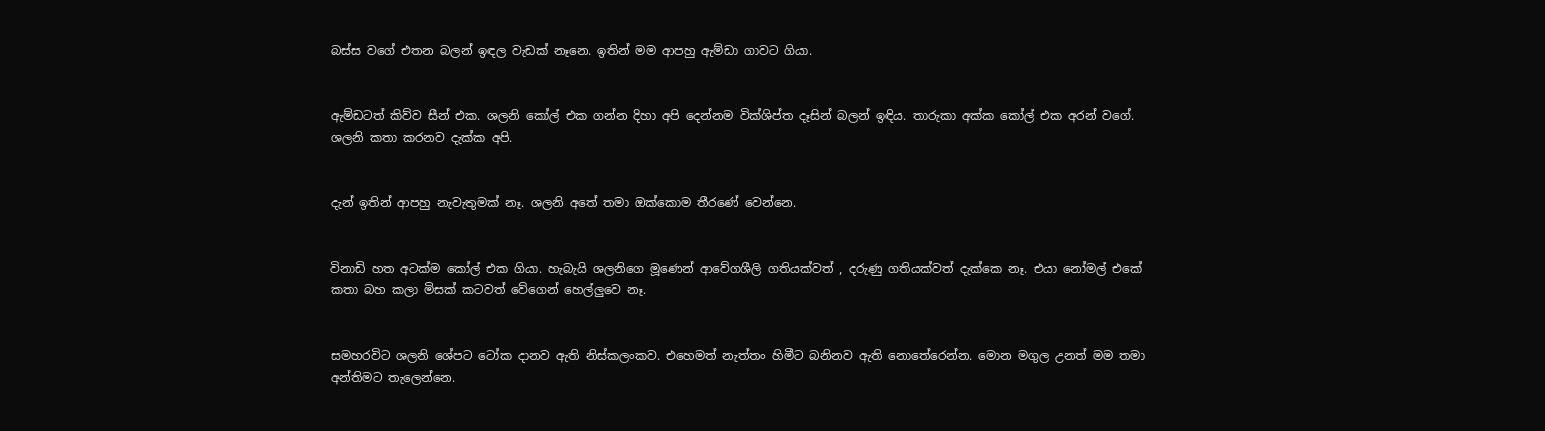බස්ස වගේ එතන බලන් ඉඳල වැඩක් නෑනෙ. ඉතින් මම ආපහු ඇම්ඩා ගාවට ගියා.


ඇම්ඩටත් කිව්ව සීන් එක. ශලනි කෝල් එක ගන්න දිහා අපි දෙන්නම වික්ශිප්ත දෑසින් බලන් ඉඳිය. තාරුකා අක්ක කෝල් එක අරන් වගේ. ශලනි කතා කරනව දැක්ක අපි.


දැන් ඉතින් ආපහු නැවැතුමක් නෑ. ශලනි අතේ තමා ඔක්කොම තීරණේ වෙන්නෙ.


විනාඩි හත අටක්ම කෝල් එක ගියා. හැබැයි ශලනිගෙ මූණෙන් ආවේගශීලි ගතියක්වත් , දරුණු ගතියක්වත් දැක්කෙ නෑ. එයා නෝමල් එකේ කතා බහ කලා මිසක් කටවත් වේගෙන් හෙල්ලුවෙ නෑ.


සමහරවිට ශලනි ශේපට ටෝක දානව ඇති නිස්කලංකව. එහෙමත් නැත්තං හිමීට බනිනව ඇති නොතේරෙන්න. මොන මගුල උනත් මම තමා අන්තිමට තැලෙන්නෙ.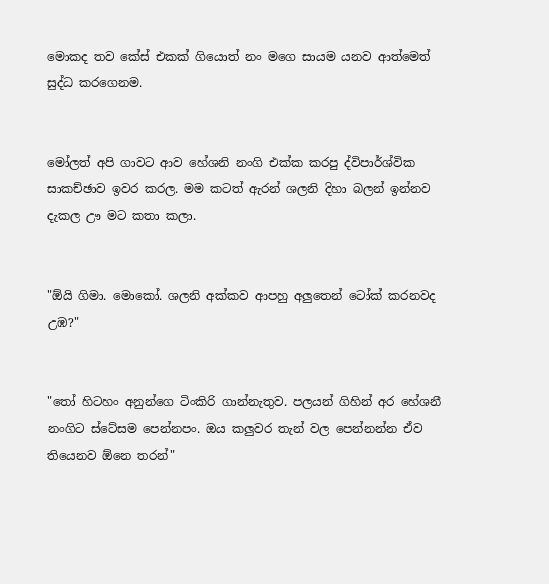මොකද තව කේස් එකක් ගියොත් නං මගෙ සායම යනව ආත්මෙත් සුද්ධ කරගෙනම.


මෝලත් අපි ගාවට ආව හේශනි නංගි එක්ක කරපු ද්විපාර්ශ්වික සාකච්ඡාව ඉවර කරල. මම කටත් ඇරන් ශලනි දිහා බලන් ඉන්නව දැකල ඌ මට කතා කලා.


"ඕයි ගිමා. මොකෝ. ශලනි අක්කව ආපහු අලුතෙන් ටෝක් කරනවද උඹ?"


"තෝ හිටහං අනුන්ගෙ ටිංකිරි ගාන්නැතුව. පලයන් ගිහින් අර හේශනී නංගිට ස්ටේසම පෙන්නපං. ඔය කලුවර තැන් වල පෙන්නන්න ඒව තියෙනව ඕනෙ තරන්"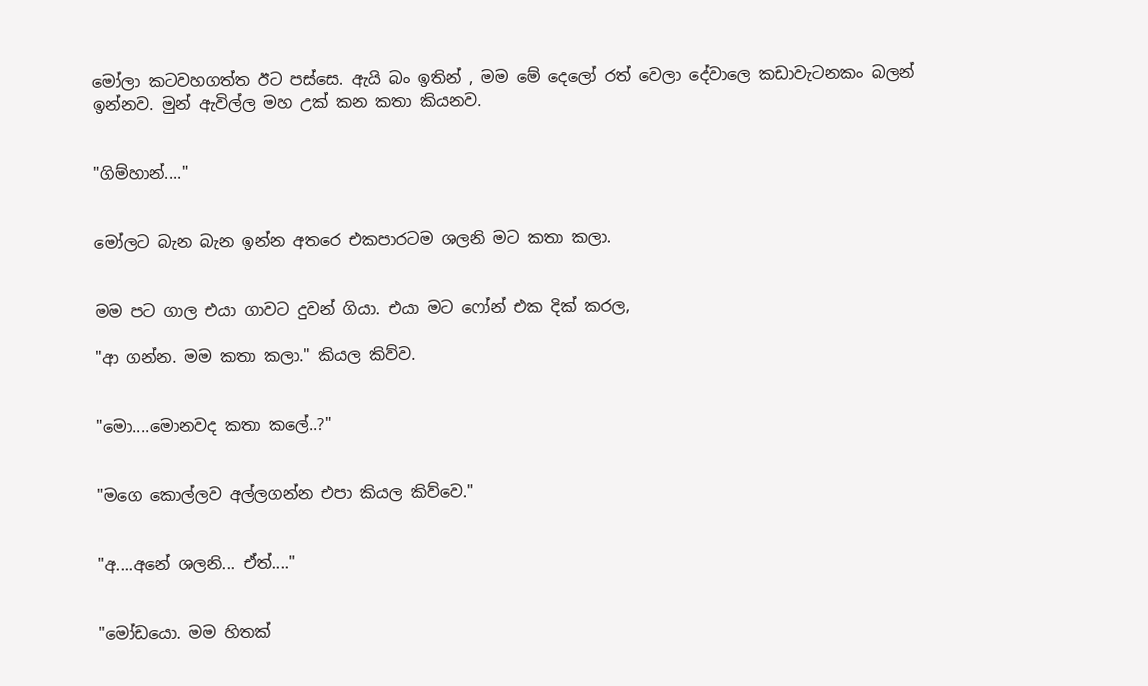මෝලා කටවහගත්ත ඊට පස්සෙ. ඇයි බං ඉතින් , මම මේ දෙලෝ රත් වෙලා දේවාලෙ කඩාවැටනකං බලන් ඉන්නව. මුන් ඇවිල්ල මහ උක් කන කතා කියනව.


"ගිම්හාන්...."


මෝලට බැන බැන ඉන්න අතරෙ එකපාරටම ශලනි මට කතා කලා.


මම පට ගාල එයා ගාවට දුවන් ගියා. එයා මට ෆෝන් එක දික් කරල,

"ආ ගන්න. මම කතා කලා." කියල කිව්ව.


"මො....මොනවද කතා කලේ..?"


"මගෙ කොල්ලව අල්ලගන්න එපා කියල කිව්වෙ."


"අ....අනේ ශලනි... ඒත්...."


"මෝඩයො. මම හිතක්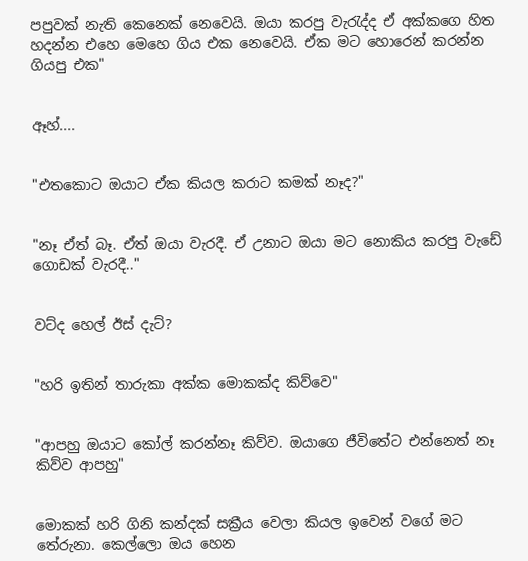පපුවක් නැති කෙනෙක් නෙවෙයි. ඔයා කරපු වැරැද්ද ඒ අක්කගෙ හිත හදන්න එහෙ මෙහෙ ගිය එක නෙවෙයි. ඒක මට හොරෙන් කරන්න ගියපු එක"


ඈහ්....


"එතකොට ඔයාට ඒක කියල කරාට කමක් නෑද?"


"නෑ ඒත් බෑ. ඒත් ඔයා වැරදී. ඒ උනාට ඔයා මට නොකිය කරපු වැඩේ ගොඩක් වැරදී.."


වට්ද හෙල් ඊස් දැට්?


"හරි ඉතින් තාරුකා අක්ක මොකක්ද කිව්වෙ"


"ආපහු ඔයාට කෝල් කරන්නෑ කිව්ව. ඔයාගෙ ජීවිතේට එන්නෙත් නෑ කිව්ව ආපහු"


මොකක් හරි ගිනි කන්දක් සක්‍රීය වෙලා කියල ඉවෙන් වගේ මට තේරුනා. කෙල්ලො ඔය හෙන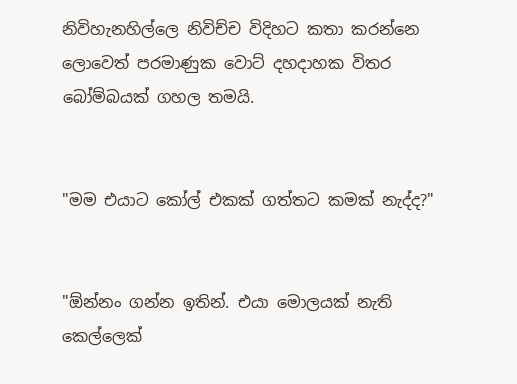නිවිහැනහිල්ලෙ නිවිච්ච විදිහට කතා කරන්නෙ ලොවෙත් පරමාණුක වොට් දහදාහක විතර බෝම්බයක් ගහල තමයි.


"මම එයාට කෝල් එකක් ගත්තට කමක් නැද්ද?"


"ඕන්නං ගන්න ඉතින්. එයා මොලයක් නැති කෙල්ලෙක්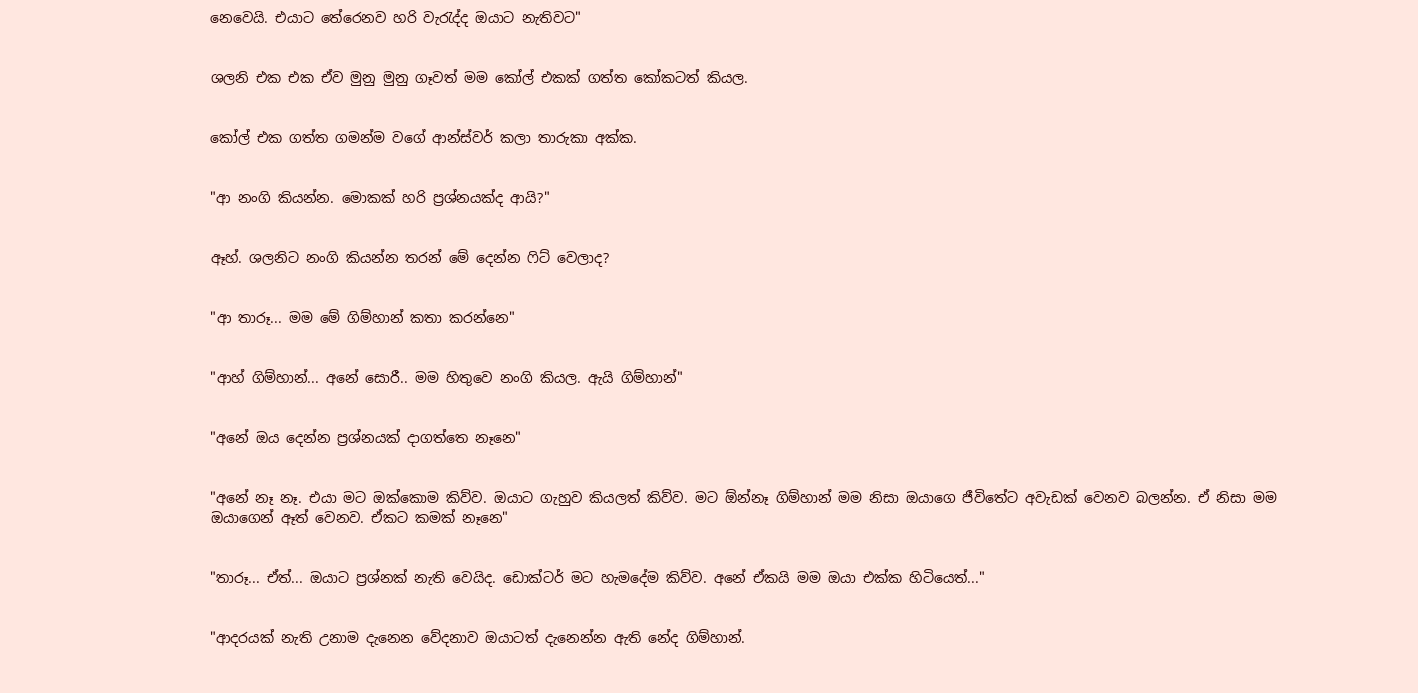නෙවෙයි. එයාට තේරෙනව හරි වැරැද්ද ඔයාට නැතිවට"


ශලනි එක එක ඒව මුනු මුනු ගෑවත් මම කෝල් එකක් ගත්ත කෝකටත් කියල.


කෝල් එක ගත්ත ගමන්ම වගේ ආන්ස්වර් කලා තාරුකා අක්ක.


"ආ නංගි කියන්න. මොකක් හරි ප්‍රශ්නයක්ද ආයි?"


ඈහ්. ශලනිට නංගි කියන්න තරන් මේ දෙන්න ෆිට් වෙලාද?


"ආ තාරූ... මම මේ ගිම්හාන් කතා කරන්නෙ"


"ආහ් ගිම්හාන්... අනේ සොරී.. මම හිතුවෙ නංගි කියල. ඇයි ගිම්හාන්"


"අනේ ඔය දෙන්න ප්‍රශ්නයක් දාගත්තෙ නෑනෙ"


"අනේ නෑ නෑ. එයා මට ඔක්කොම කිව්ව. ඔයාට ගැහුව කියලත් කිව්ව. මට ඕන්නෑ ගිම්හාන් මම නිසා ඔයාගෙ ජීවිතේට අවැඩක් වෙනව බලන්න. ඒ නිසා මම ඔයාගෙන් ඈත් වෙනව. ඒකට කමක් නෑනෙ"


"තාරූ... ඒත්... ඔයාට ප්‍රශ්නක් නැති වෙයිද. ඩොක්ටර් මට හැමදේම කිව්ව. අනේ ඒකයි මම ඔයා එක්ක හිටියෙත්..."


"ආදරයක් නැති උනාම දැනෙන වේදනාව ඔයාටත් දැනෙන්න ඇති නේද ගිම්හාන්.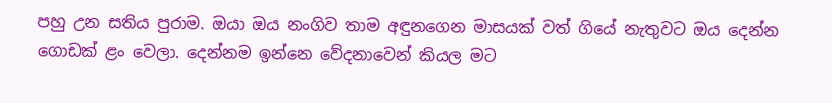පහු උන සතිය පුරාම. ඔයා ඔය නංගිව තාම අඳුනගෙන මාසයක් වත් ගියේ නැතුවට ඔය දෙන්න ගොඩක් ළං වෙලා. දෙන්නම ඉන්නෙ වේදනාවෙන් කියල මට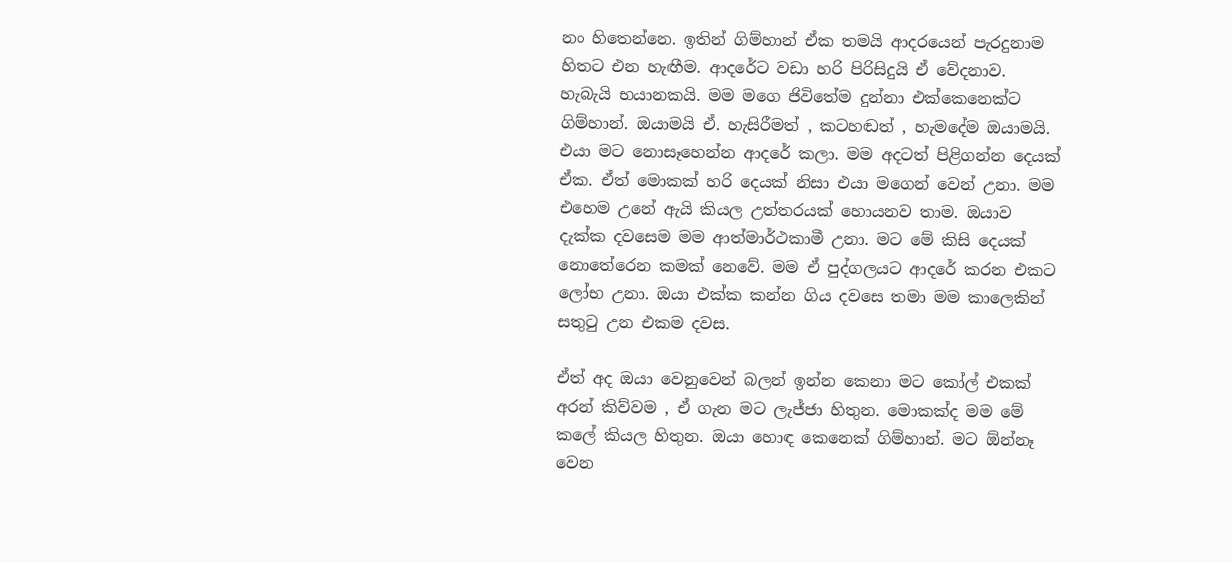නං හිතෙන්නෙ. ඉතින් ගිම්හාන් ඒක තමයි ආදරයෙන් පැරදුනාම හිතට එන හැඟීම. ආදරේට වඩා හරි පිරිසිදුයි ඒ වේදනාව. හැබැයි භයානකයි. මම මගෙ ජිවිතේම දුන්නා එක්කෙනෙක්ට ගිම්හාන්. ඔයාමයි ඒ. හැසිරීමත් , කටහඬත් , හැමදේම ඔයාමයි. එයා මට නොසෑහෙන්න ආදරේ කලා. මම අදටත් පිළිගන්න දෙයක් ඒක. ඒත් මොකක් හරි දෙයක් නිසා එයා මගෙන් වෙන් උනා. මම එහෙම උනේ ඇයි කියල උත්තරයක් හොයනව තාම. ඔයාව දැක්ක දවසෙම මම ආත්මාර්ථකාමී උනා. මට මේ කිසි දෙයක් නොතේරෙන කමක් නෙවේ. මම ඒ පුද්ගලයට ආදරේ කරන එකට ලෝභ උනා. ඔයා එක්ක කන්න ගිය දවසෙ තමා මම කාලෙකින් සතුටු උන එකම දවස.

ඒත් අද ඔයා වෙනුවෙන් බලන් ඉන්න කෙනා මට කෝල් එකක් අරන් කිව්වම , ඒ ගැන මට ලැජ්ජා හිතුන. මොකක්ද මම මේ කලේ කියල හිතුන. ඔයා හොඳ කෙනෙක් ගිම්හාන්. මට ඕන්නෑ වෙන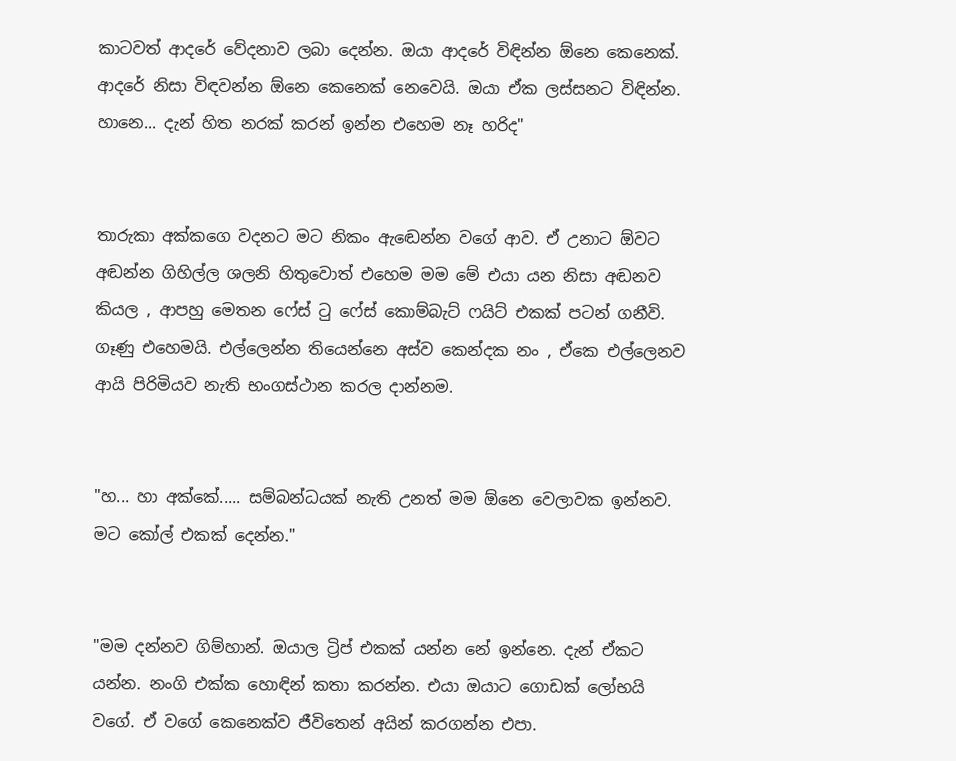කාටවත් ආදරේ වේදනාව ලබා දෙන්න. ඔයා ආදරේ විඳින්න ඕනෙ කෙනෙක්. ආදරේ නිසා විඳවන්න ඕනෙ කෙනෙක් නෙවෙයි. ඔයා ඒක ලස්සනට විඳින්න. හානෙ... දැන් හිත නරක් කරන් ඉන්න එහෙම නෑ හරිද"


තාරුකා අක්කගෙ වදනට මට නිකං ඇඬෙන්න වගේ ආව. ඒ උනාට ඕවට අඬන්න ගිහිල්ල ශලනි හිතුවොත් එහෙම මම මේ එයා යන නිසා අඬනව කියල , ආපහු මෙතන ෆේස් ටු ෆේස් කොම්බැට් ෆයිට් එකක් පටන් ගනීවි. ගෑණු එහෙමයි. එල්ලෙන්න තියෙන්නෙ අස්ව කෙන්දක නං , ඒකෙ එල්ලෙනව ආයි පිරිමියව නැති භංගස්ථාන කරල දාන්නම.


"හ... හා අක්කේ..... සම්බන්ධයක් නැති උනත් මම ඕනෙ වෙලාවක ඉන්නව. මට කෝල් එකක් දෙන්න."


"මම දන්නව ගිම්හාන්. ඔයාල ට්‍රිප් එකක් යන්න නේ ඉන්නෙ. දැන් ඒකට යන්න. නංගි එක්ක හොඳින් කතා කරන්න. එයා ඔයාට ගොඩක් ලෝභයි වගේ. ඒ වගේ කෙනෙක්ව ජීවිතෙන් අයින් කරගන්න එපා.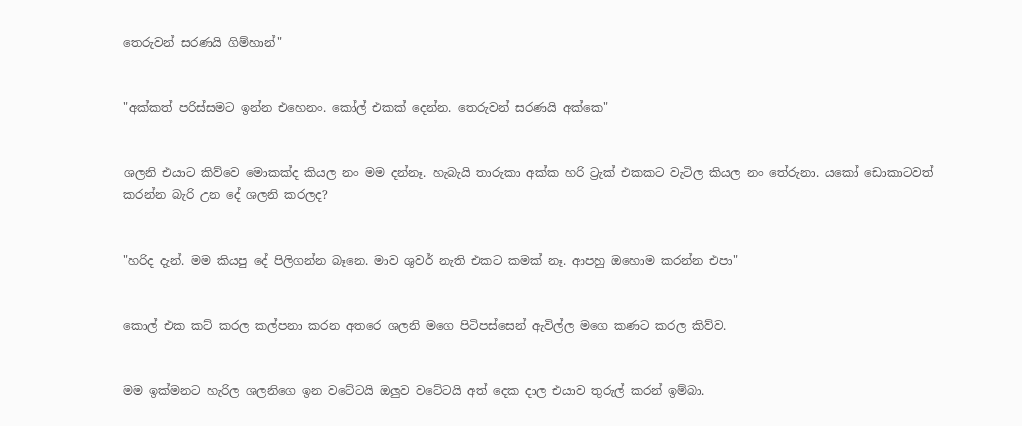තෙරුවන් සරණයි ගිම්හාන්"


"අක්කත් පරිස්සමට ඉන්න එහෙනං. කෝල් එකක් දෙන්න. තෙරුවන් සරණයි අක්කෙ"


ශලනි එයාට කිව්වෙ මොකක්ද කියල නං මම දන්නෑ. හැබැයි තාරුකා අක්ක හරි ට්‍රැක් එකකට වැටිල කියල නං තේරුනා. යකෝ ඩොකාටවත් කරන්න බැරි උන දේ ශලනි කරලද?


"හරිද දැන්. මම කියපු දේ පිලිගන්න බෑනෙ. මාව ශුවර් නැති එකට කමක් නෑ. ආපහු ඔහොම කරන්න එපා"


කොල් එක කට් කරල කල්පනා කරන අතරෙ ශලනි මගෙ පිටිපස්සෙන් ඇවිල්ල මගෙ කණට කරල කිව්ව.


මම ඉක්මනට හැරිල ශලනිගෙ ඉන වටේටයි ඔලුව වටේටයි අත් දෙක දාල එයාව තුරුල් කරන් ඉම්බා.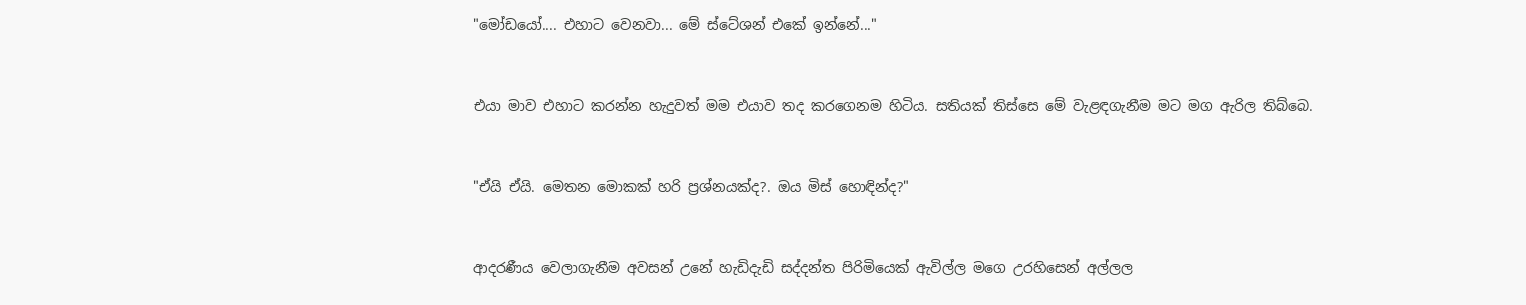"මෝඩයෝ.... එහාට වෙනවා... මේ ස්ටේශන් එකේ ඉන්නේ..."


එයා මාව එහාට කරන්න හැදුවත් මම එයාව තද කරගෙනම හිටිය. සතියක් තිස්සෙ මේ වැළඳගැනීම මට මග ඇරිල තිබ්බෙ.


"ඒයි ඒයි. මෙතන මොකක් හරි ප්‍රශ්නයක්ද?. ඔය මිස් හොඳින්ද?"


ආදරණීය වෙලාගැනීම අවසන් උනේ හැඩිදැඩි සද්දන්ත පිරිමියෙක් ඇවිල්ල මගෙ උරහිසෙන් අල්ලල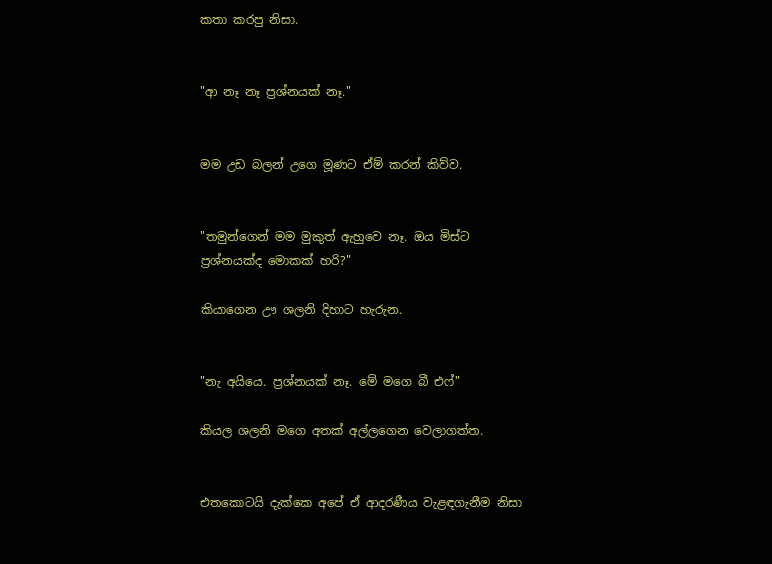කතා කරපු නිසා.


"ආ නෑ නෑ ප්‍රශ්නයක් නෑ."


මම උඩ බලන් උගෙ මූණට ඒම් කරන් කිව්ව.


"තමුන්ගෙන් මම මුකුත් ඇහුවෙ නෑ. ඔය මිස්ට ප්‍රශ්නයක්ද මොකක් හරි?"

කියාගෙන ඌ ශලනි දිහාට හැරුන.


"නැ අයියෙ. ප්‍රශ්නයක් නෑ. මේ මගෙ බී එෆ්"

කියල ශලනි මගෙ අතක් අල්ලගෙන වෙලාගත්ත.


එතකොටයි දැක්කෙ අපේ ඒ ආදරණීය වැළඳගැනීම නිසා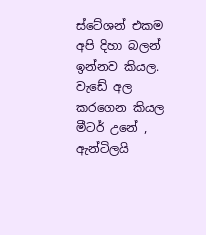ස්ටේශන් එකම අපි දිහා බලන් ඉන්නව කියල. වැඩේ අල කරගෙන කියල මීටර් උනේ , ඇන්ටිලයි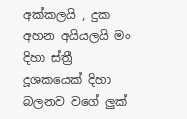අක්කලයි , දුක අහන අයියලයි මං දිහා ස්ත්‍රී දූශකයෙක් දිහා බලනව වගේ ලුක්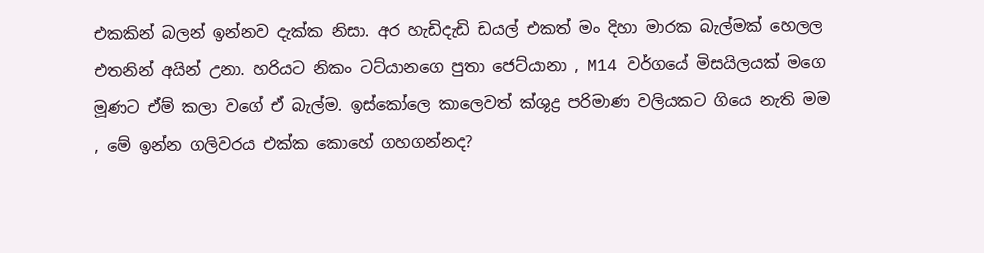එකකින් බලන් ඉන්නව දැක්ක නිසා. අර හැඩිදැඩි ඩයල් එකත් මං දිහා මාරක බැල්මක් හෙලල එතනින් අයින් උනා. හරියට නිකං ටට්යානගෙ පුතා ජෙට්යානා , M14 වර්ගයේ මිසයිලයක් මගෙ මූණට ඒම් කලා වගේ ඒ බැල්ම. ඉස්කෝලෙ කාලෙවත් ක්ශුද්‍ර පරිමාණ වලියකට ගියෙ නැති මම , මේ ඉන්න ගලිවරය එක්ක කොහේ ගහගන්නද?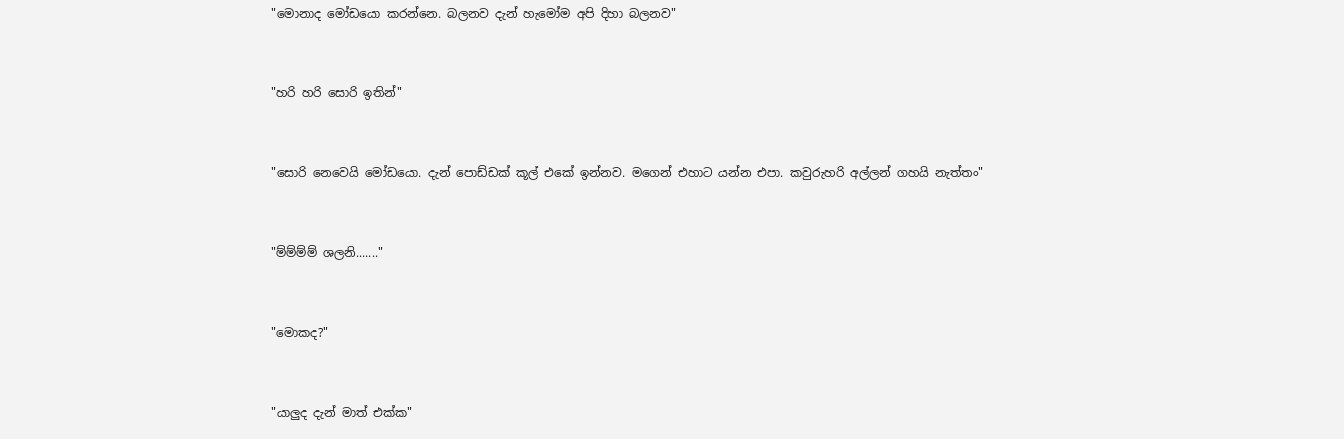"මොනාද මෝඩයො කරන්නෙ. බලනව දැන් හැමෝම අපි දිහා බලනව"


"හරි හරි සොරි ඉතින්"


"සොරි නෙවෙයි මෝඩයො. දැන් පොඩ්ඩක් කූල් එකේ ඉන්නව. මගෙන් එහාට යන්න එපා. කවුරුහරි අල්ලන් ගහයි නැත්තං"


"ම්ම්ම්ම් ශලනි......."


"මොකද?"


"යාලුද දැන් මාත් එක්ක"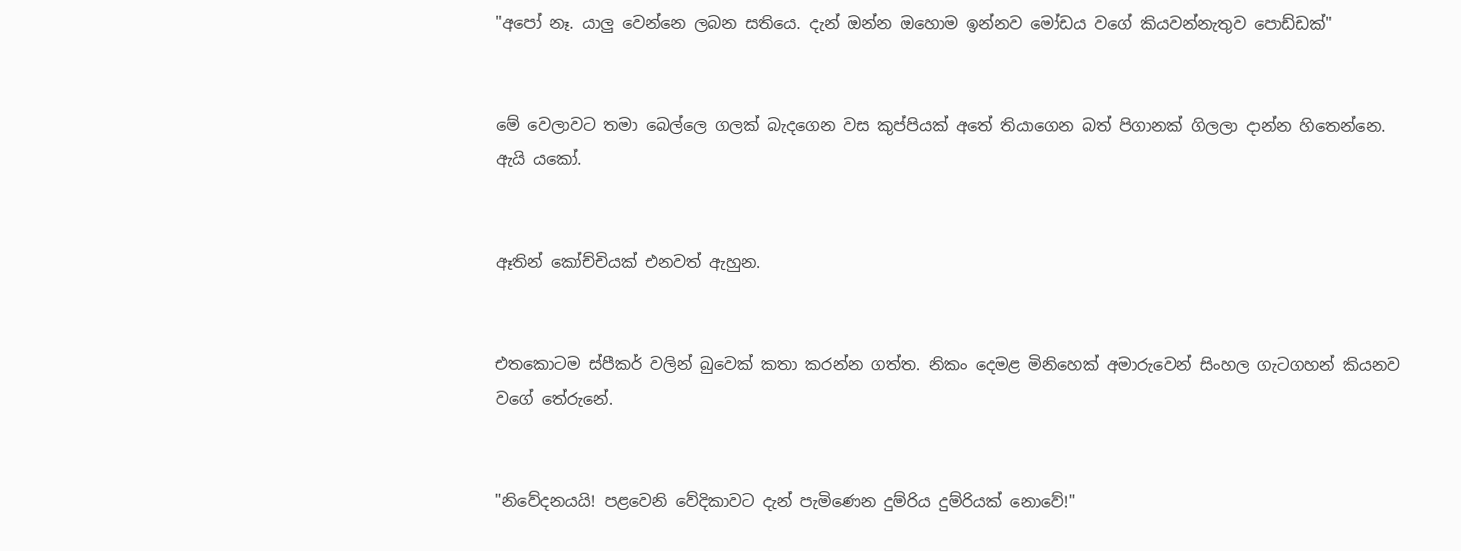"අපෝ නෑ. යාලු වෙන්නෙ ලබන සතියෙ. දැන් ඔන්න ඔහොම ඉන්නව මෝඩය වගේ කියවන්නැතුව පොඩ්ඩක්"


මේ වෙලාවට තමා බෙල්ලෙ ගලක් බැදගෙන වස කුප්පියක් අතේ තියාගෙන බත් පිගානක් ගිලලා දාන්න හිතෙන්නෙ. ඇයි යකෝ.


ඈතින් කෝච්චියක් එනවත් ඇහුන.


එතකොටම ස්පීකර් වලින් බුවෙක් කතා කරන්න ගත්ත. නිකං දෙමළ මිනිහෙක් අමාරුවෙන් සිංහල ගැටගහන් කියනව වගේ තේරුනේ.


"නිවේදනයයි! පළවෙනි වේදිකාවට දැන් පැමිණෙන දුම්රිය දුම්රියක් නොවේ!"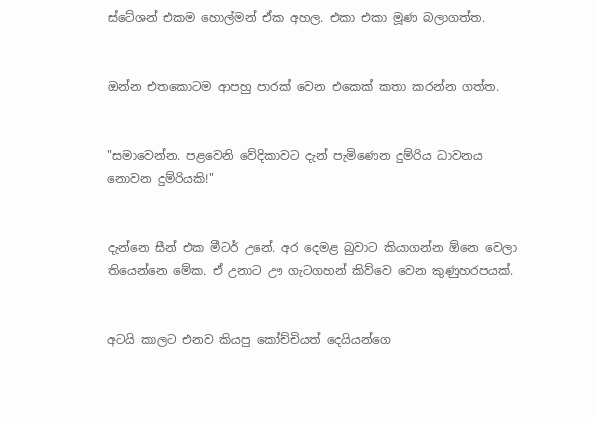ස්ටේශන් එකම හොල්මන් ඒක අහල. එකා එකා මූණ බලාගත්ත.


ඔන්න එතකොටම ආපහු පාරක් වෙන එකෙක් කතා කරන්න ගත්ත.


"සමාවෙන්න. පළවෙනි වේදිකාවට දැන් පැමිණෙන දුම්රිය ධාවනය නොවන දුම්රියකි!"


දැන්නෙ සීන් එක මීටර් උනේ. අර දෙමළ බුවාට කියාගන්න ඕනෙ වෙලා තියෙන්නෙ මේක. ඒ උනාට ඌ ගැටගහන් කිව්වෙ වෙන කුණුහරපයක්.


අටයි කාලට එනව කියපු කෝච්චියත් දෙයියන්ගෙ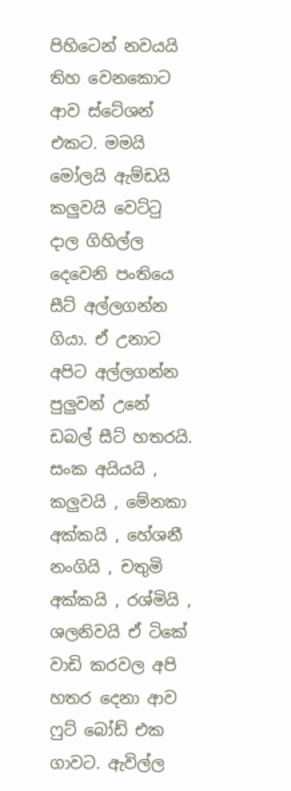පිහිටෙන් නවයයි තිහ වෙනකොට ආව ස්ටේශන් එකට. මමයි මෝලයි ඇම්ඩයි කලුවයි වෙට්ටු දාල ගිහිල්ල දෙවෙනි පංතියෙ සීට් අල්ලගන්න ගියා. ඒ උනාට අපිට අල්ලගන්න පුලුවන් උනේ ඩබල් සීට් හතරයි. සංක අයියයි , කලුවයි , මේනකා අක්කයි , හේශනී නංගියි , චතුමි අක්කයි , රශ්මියි , ශලනිවයි ඒ ටිකේ වාඩි කරවල අපි හතර දෙනා ආව ෆුට් බෝඩ් එක ගාවට. ඇවිල්ල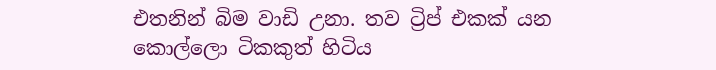එතනින් බිම වාඩි උනා. තව ට්‍රිප් එකක් යන කොල්ලො ටිකකුත් හිටිය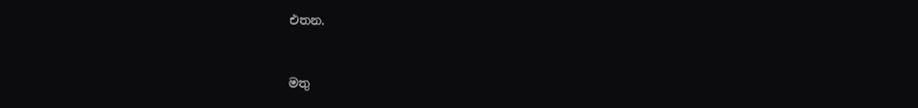එතන.


මතු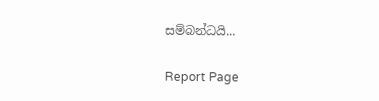සම්බන්ධයි...

Report Page